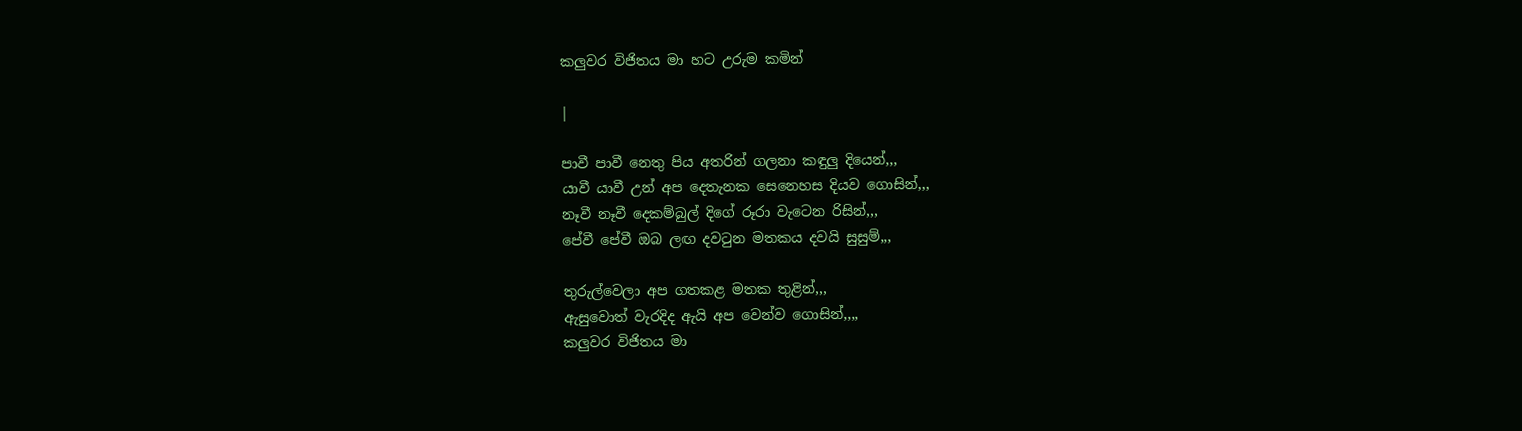කලුවර විජිතය මා හට උරුම කමින්

|

පාවී පාවී නෙතු පිය අතරින් ගලනා කඳුලු දියෙන්,,,
යාවී යාවී උන් අප දෙතැනක සෙනෙහස දියව ගොසින්,,,
නෑවී නෑවී දෙකම්බුල් දිගේ රූරා වැටෙන රිසින්,,,
පේවී පේවී ඔබ ලඟ දවටුන මතකය දවයි සුසුම්,,,

තුරුල්වෙලා අප ගතකළ මතක තුළින්,,,
ඇසුවොත් වැරදිද ඇයි අප වෙන්ව ගොසින්,,,,
කලුවර විජිතය මා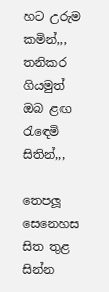හට උරුම කමින්,,,
තනිකර ගියමුත් ඔබ ළඟ රැඳෙමි සිතින්,,,

තෙපලූ සෙනෙහස සිත තුළ සින්න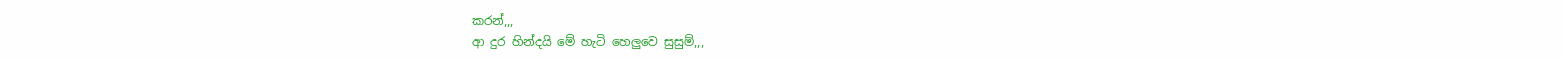කරන්,,,
ආ දුර හින්දයි මේ හැටි හෙලුවෙ සුසුම්,,,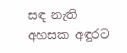සඳ නැති අහසක අඳුරට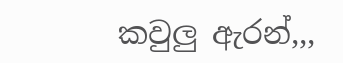කවුලු ඇරන්,,,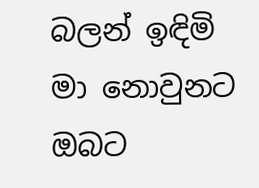බලන් ඉඳිමි මා නොවුනට ඔබට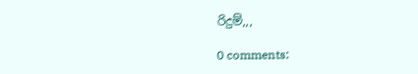රිදුම්,,,

0 comments: